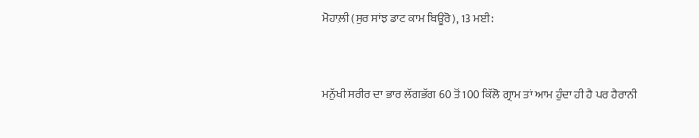ਮੋਹਾਲ਼ੀ (ਸੁਰ ਸਾਂਝ ਡਾਟ ਕਾਮ ਬਿਊਰੋ), 13 ਮਈ:


ਮਨੁੱਖੀ ਸਰੀਰ ਦਾ ਭਾਰ ਲੱਗਭੱਗ 60 ਤੋਂ 100 ਕਿੱਲੋ ਗ੍ਰਾਮ ਤਾਂ ਆਮ ਹੁੰਦਾ ਹੀ ਹੈ ਪਰ ਹੈਰਾਨੀ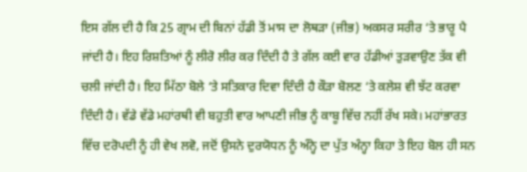ਇਸ ਗੱਲ ਦੀ ਹੈ ਕਿ 25 ਗ੍ਰਾਮ ਦੀ ਬਿਨਾਂ ਹੱਡੀ ਤੋਂ ਮਾਸ ਦਾ ਲੋਥੜਾ (ਜੀਭ) ਅਕਸਰ ਸਰੀਰ ‘ਤੇ ਭਾਰੂ ਪੈ ਜਾਂਦੀ ਹੈ। ਇਹ ਰਿਸ਼ਤਿਆਂ ਨੂੰ ਲੀਰੋ ਲੀਰ ਕਰ ਦਿੰਦੀ ਹੈ ਤੇ ਗੱਲ ਕਈ ਵਾਰ ਹੱਡੀਆਂ ਤੁੜਵਾਉਣ ਤੱਕ ਵੀ ਚਲੀ ਜਾਂਦੀ ਹੈ। ਇਹ ਮਿੱਠਾ ਬੋਲੇ ‘ਤੇ ਸਤਿਕਾਰ ਦਿਵਾ ਦਿੰਦੀ ਹੈ ਕੌੜਾ ਬੋਲਣ ‘ਤੇ ਕਲੇਸ਼ ਵੀ ਝੱਟ ਕਰਵਾ ਦਿੰਦੀ ਹੈ। ਵੱਡੇ ਵੱਡੇ ਮਹਾਂਰਥੀ ਵੀ ਬਹੁਤੀ ਵਾਰ ਆਪਣੀ ਜੀਭ ਨੂੰ ਕਾਬੂ ਵਿੱਚ ਨਹੀਂ ਰੱਖ ਸਕੇ। ਮਹਾਂਭਾਰਤ ਵਿੱਚ ਦਰੋਪਦੀ ਨੂੰ ਹੀ ਵੇਖ ਲਵੋ, ਜਦੋਂ ਉਸਨੇ ਦੁਰਯੋਧਨ ਨੂੰ ਅੰਨ੍ਹੇ ਦਾ ਪੁੱਤ ਅੰਨ੍ਹਾ ਕਿਹਾ ਤੇ ਇਹ ਬੋਲ ਹੀ ਸਨ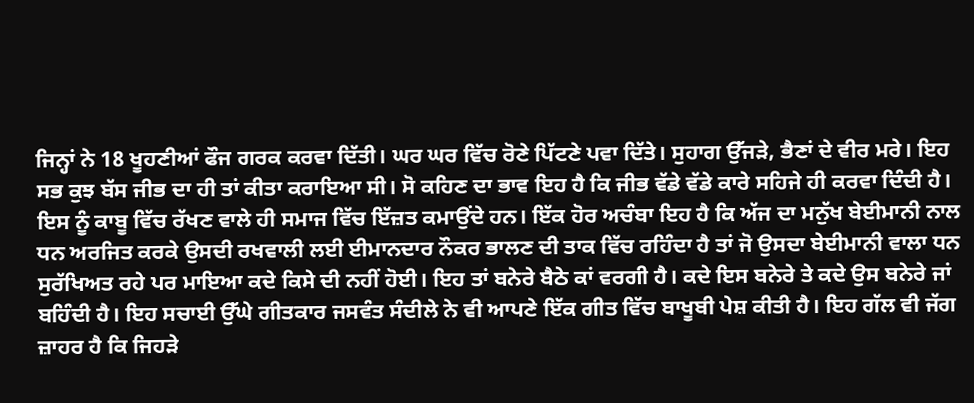ਜਿਨ੍ਹਾਂ ਨੇ 18 ਖੂਹਣੀਆਂ ਫੌਜ ਗਰਕ ਕਰਵਾ ਦਿੱਤੀ। ਘਰ ਘਰ ਵਿੱਚ ਰੋਣੇ ਪਿੱਟਣੇ ਪਵਾ ਦਿੱਤੇ। ਸੁਹਾਗ ਉੱਜੜੇ, ਭੈਣਾਂ ਦੇ ਵੀਰ ਮਰੇ। ਇਹ ਸਭ ਕੁਝ ਬੱਸ ਜੀਭ ਦਾ ਹੀ ਤਾਂ ਕੀਤਾ ਕਰਾਇਆ ਸੀ। ਸੋ ਕਹਿਣ ਦਾ ਭਾਵ ਇਹ ਹੈ ਕਿ ਜੀਭ ਵੱਡੇ ਵੱਡੇ ਕਾਰੇ ਸਹਿਜੇ ਹੀ ਕਰਵਾ ਦਿੰਦੀ ਹੈ। ਇਸ ਨੂੰ ਕਾਬੂ ਵਿੱਚ ਰੱਖਣ ਵਾਲੇ ਹੀ ਸਮਾਜ ਵਿੱਚ ਇੱਜ਼ਤ ਕਮਾਉਂਦੇ ਹਨ। ਇੱਕ ਹੋਰ ਅਚੰਬਾ ਇਹ ਹੈ ਕਿ ਅੱਜ ਦਾ ਮਨੁੱਖ ਬੇਈਮਾਨੀ ਨਾਲ ਧਨ ਅਰਜਿਤ ਕਰਕੇ ਉਸਦੀ ਰਖਵਾਲੀ ਲਈ ਈਮਾਨਦਾਰ ਨੌਕਰ ਭਾਲਣ ਦੀ ਤਾਕ ਵਿੱਚ ਰਹਿੰਦਾ ਹੈ ਤਾਂ ਜੋ ਉਸਦਾ ਬੇਈਮਾਨੀ ਵਾਲਾ ਧਨ ਸੁਰੱਖਿਅਤ ਰਹੇ ਪਰ ਮਾਇਆ ਕਦੇ ਕਿਸੇ ਦੀ ਨਹੀਂ ਹੋਈ। ਇਹ ਤਾਂ ਬਨੇਰੇ ਬੈਠੇ ਕਾਂ ਵਰਗੀ ਹੈ। ਕਦੇ ਇਸ ਬਨੇਰੇ ਤੇ ਕਦੇ ਉਸ ਬਨੇਰੇ ਜਾਂ ਬਹਿੰਦੀ ਹੈ। ਇਹ ਸਚਾਈ ਉੱਘੇ ਗੀਤਕਾਰ ਜਸਵੰਤ ਸੰਦੀਲੇ ਨੇ ਵੀ ਆਪਣੇ ਇੱਕ ਗੀਤ ਵਿੱਚ ਬਾਖੂਬੀ ਪੇਸ਼ ਕੀਤੀ ਹੈ। ਇਹ ਗੱਲ ਵੀ ਜੱਗ ਜ਼ਾਹਰ ਹੈ ਕਿ ਜਿਹੜੇ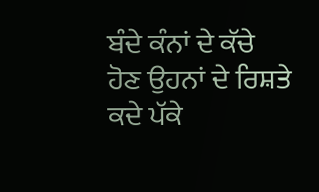ਬੰਦੇ ਕੰਨਾਂ ਦੇ ਕੱਚੇ ਹੋਣ ਉਹਨਾਂ ਦੇ ਰਿਸ਼ਤੇ ਕਦੇ ਪੱਕੇ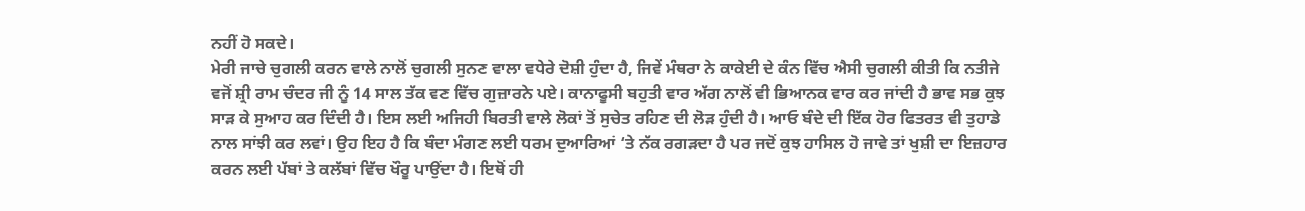ਨਹੀਂ ਹੋ ਸਕਦੇ।
ਮੇਰੀ ਜਾਚੇ ਚੁਗਲੀ ਕਰਨ ਵਾਲੇ ਨਾਲੋਂ ਚੁਗਲੀ ਸੁਨਣ ਵਾਲਾ ਵਧੇਰੇ ਦੋਸ਼ੀ ਹੁੰਦਾ ਹੈ, ਜਿਵੇਂ ਮੰਥਰਾ ਨੇ ਕਾਕੇਈ ਦੇ ਕੰਨ ਵਿੱਚ ਐਸੀ ਚੁਗਲੀ ਕੀਤੀ ਕਿ ਨਤੀਜੇ ਵਜੋਂ ਸ਼੍ਰੀ ਰਾਮ ਚੰਦਰ ਜੀ ਨੂੰ 14 ਸਾਲ ਤੱਕ ਵਣ ਵਿੱਚ ਗੁਜ਼ਾਰਨੇ ਪਏ। ਕਾਨਾਫੂਸੀ ਬਹੁਤੀ ਵਾਰ ਅੱਗ ਨਾਲੋਂ ਵੀ ਭਿਆਨਕ ਵਾਰ ਕਰ ਜਾਂਦੀ ਹੈ ਭਾਵ ਸਭ ਕੁਝ ਸਾੜ ਕੇ ਸੁਆਹ ਕਰ ਦਿੰਦੀ ਹੈ। ਇਸ ਲਈ ਅਜਿਹੀ ਬਿਰਤੀ ਵਾਲੇ ਲੋਕਾਂ ਤੋਂ ਸੁਚੇਤ ਰਹਿਣ ਦੀ ਲੋੜ ਹੁੰਦੀ ਹੈ। ਆਓ ਬੰਦੇ ਦੀ ਇੱਕ ਹੋਰ ਫਿਤਰਤ ਵੀ ਤੁਹਾਡੇ ਨਾਲ ਸਾਂਝੀ ਕਰ ਲਵਾਂ। ਉਹ ਇਹ ਹੈ ਕਿ ਬੰਦਾ ਮੰਗਣ ਲਈ ਧਰਮ ਦੁਆਰਿਆਂ ‘ਤੇ ਨੱਕ ਰਗੜਦਾ ਹੈ ਪਰ ਜਦੋਂ ਕੁਝ ਹਾਸਿਲ ਹੋ ਜਾਵੇ ਤਾਂ ਖੁਸ਼ੀ ਦਾ ਇਜ਼ਹਾਰ ਕਰਨ ਲਈ ਪੱਬਾਂ ਤੇ ਕਲੱਬਾਂ ਵਿੱਚ ਖੌਰੂ ਪਾਉਂਦਾ ਹੈ। ਇਥੋਂ ਹੀ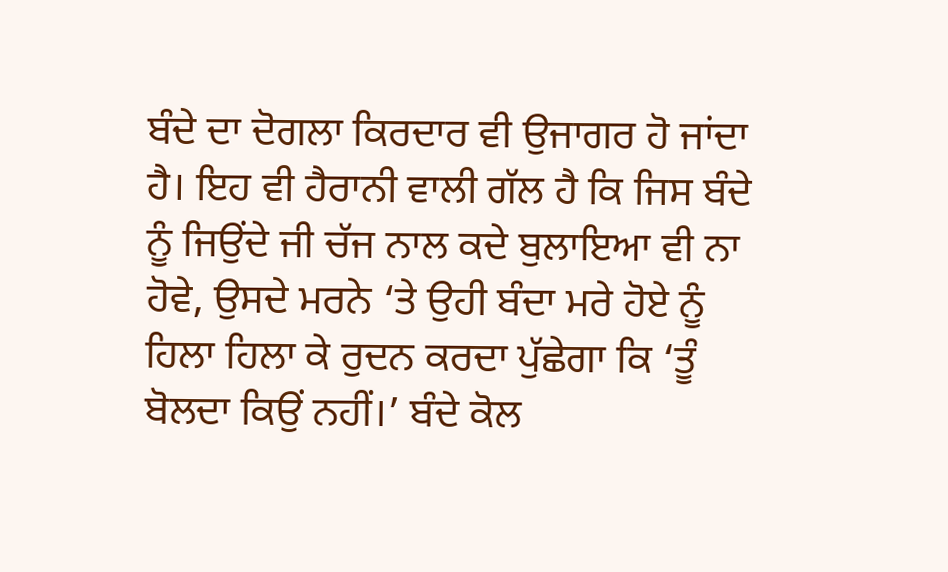ਬੰਦੇ ਦਾ ਦੋਗਲਾ ਕਿਰਦਾਰ ਵੀ ਉਜਾਗਰ ਹੋ ਜਾਂਦਾ ਹੈ। ਇਹ ਵੀ ਹੈਰਾਨੀ ਵਾਲੀ ਗੱਲ ਹੈ ਕਿ ਜਿਸ ਬੰਦੇ ਨੂੰ ਜਿਉਂਦੇ ਜੀ ਚੱਜ ਨਾਲ ਕਦੇ ਬੁਲਾਇਆ ਵੀ ਨਾ ਹੋਵੇ, ਉਸਦੇ ਮਰਨੇ ‘ਤੇ ਉਹੀ ਬੰਦਾ ਮਰੇ ਹੋਏ ਨੂੰ ਹਿਲਾ ਹਿਲਾ ਕੇ ਰੁਦਨ ਕਰਦਾ ਪੁੱਛੇਗਾ ਕਿ ‘ਤੂੰ ਬੋਲਦਾ ਕਿਉਂ ਨਹੀਂ।’ ਬੰਦੇ ਕੋਲ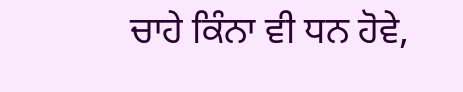ਚਾਹੇ ਕਿੰਨਾ ਵੀ ਧਨ ਹੋਵੇ,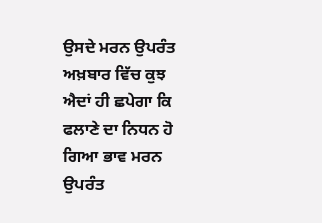ਉਸਦੇ ਮਰਨ ਉਪਰੰਤ ਅਖ਼ਬਾਰ ਵਿੱਚ ਕੁਝ ਐਦਾਂ ਹੀ ਛਪੇਗਾ ਕਿ ਫਲਾਣੇ ਦਾ ਨਿਧਨ ਹੋ ਗਿਆ ਭਾਵ ਮਰਨ ਉਪਰੰਤ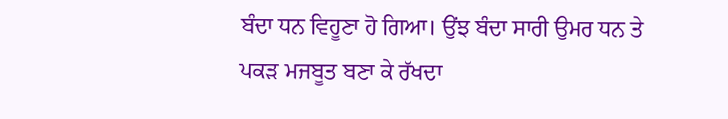ਬੰਦਾ ਧਨ ਵਿਹੂਣਾ ਹੋ ਗਿਆ। ਉਂਝ ਬੰਦਾ ਸਾਰੀ ਉਮਰ ਧਨ ਤੇ ਪਕੜ ਮਜਬੂਤ ਬਣਾ ਕੇ ਰੱਖਦਾ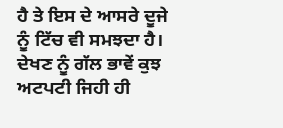ਹੈ ਤੇ ਇਸ ਦੇ ਆਸਰੇ ਦੂਜੇ ਨੂੰ ਟਿੱਚ ਵੀ ਸਮਝਦਾ ਹੈ। ਦੇਖਣ ਨੂੰ ਗੱਲ ਭਾਵੇਂ ਕੁਝ ਅਟਪਟੀ ਜਿਹੀ ਹੀ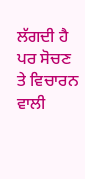ਲੱਗਦੀ ਹੈ ਪਰ ਸੋਚਣ ਤੇ ਵਿਚਾਰਨ ਵਾਲੀ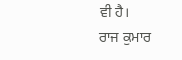ਵੀ ਹੈ।
ਰਾਜ ਕੁਮਾਰ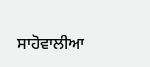ਸਾਹੋਵਾਲੀਆ